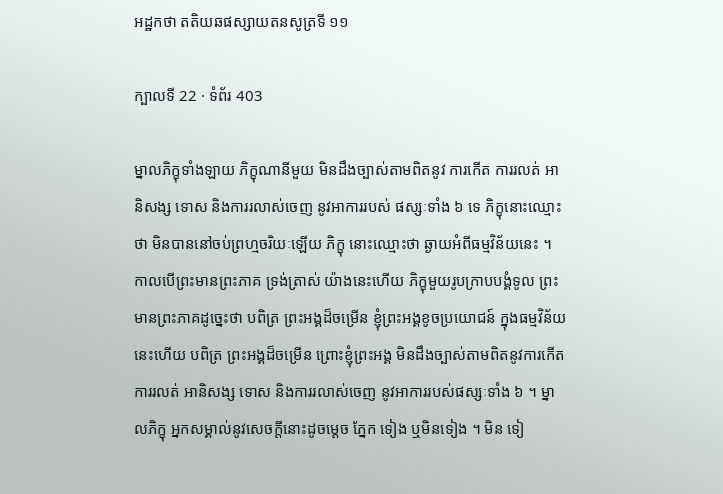អដ្ឋកថា តតិយឆផស្សាយតនសូត្រទី ១១

ក្បាលទី 22 · ទំព័រ 403

ម្នាលភិក្ខុទាំងឡាយ ភិក្ខុណានីមួយ មិនដឹងច្បាស់តាមពិតនូវ ការកើត ការរលត់ អានិសង្ស ទោស និងការរលាស់ចេញ នូវអាការរបស់ ផស្សៈទាំង ៦ ទេ ភិក្ខុនោះឈ្មោះថា មិនបាននៅចប់ព្រហ្មចរិយៈឡើយ ភិក្ខុ នោះឈ្មោះថា ឆ្ងាយអំពីធម្មវិន័យនេះ ។ កាលបើព្រះមានព្រះភាគ ទ្រង់ត្រាស់ យ៉ាងនេះហើយ ភិក្ខុមួយរូបក្រាបបង្គំទូល ព្រះមានព្រះភាគដូច្នេះថា បពិត្រ ព្រះអង្គដ៏ចម្រើន ខ្ញុំព្រះអង្គខូចប្រយោជន៍ ក្នុងធម្មវិន័យនេះហើយ បពិត្រ ព្រះអង្គដ៏ចម្រើន ព្រោះខ្ញុំព្រះអង្គ មិនដឹងច្បាស់តាមពិតនូវការកើត ការរលត់ អានិសង្ស ទោស និងការរលាស់ចេញ នូវអាការរបស់ផស្សៈទាំង ៦ ។ ម្នាលភិក្ខុ អ្នកសម្គាល់នូវសេចក្តីនោះដូចម្តេច ភ្នែក ទៀង ឬមិនទៀង ។ មិន ទៀ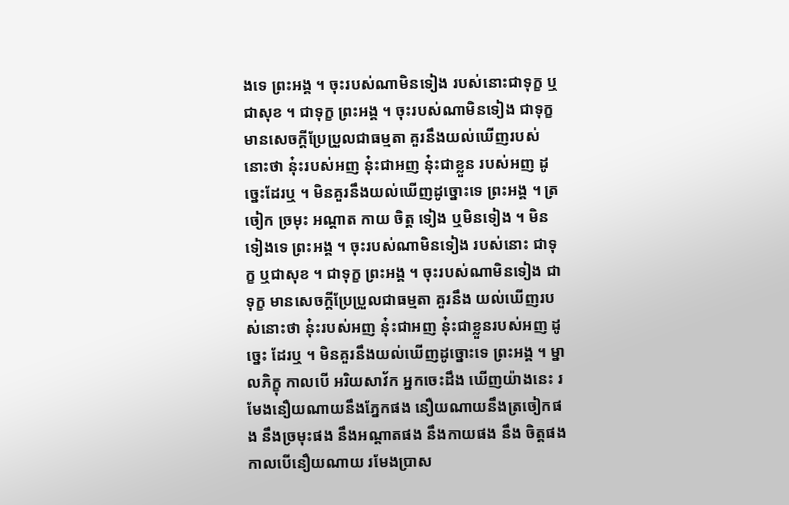ងទេ ព្រះអង្គ ។ ចុះរបស់ណាមិនទៀង របស់នោះជាទុក្ខ ឬជាសុខ ។ ជាទុក្ខ ព្រះអង្គ ។ ចុះរបស់ណាមិនទៀង ជាទុក្ខ មានសេចក្តីប្រែប្រួលជាធម្មតា គួរនឹងយល់ឃើញរបស់នោះថា នុ៎ះរបស់អញ នុ៎ះជាអញ នុ៎ះជាខ្លួន របស់អញ ដូច្នេះដែរឬ ។ មិនគួរនឹងយល់ឃើញដូច្នោះទេ ព្រះអង្គ ។ ត្រចៀក ច្រមុះ អណ្តាត កាយ ចិត្ត ទៀង ឬមិនទៀង ។ មិនទៀងទេ ព្រះអង្គ ។ ចុះរបស់ណាមិនទៀង របស់នោះ ជាទុក្ខ ឬជាសុខ ។ ជាទុក្ខ ព្រះអង្គ ។ ចុះរបស់ណាមិនទៀង ជាទុក្ខ មានសេចក្តីប្រែប្រួលជាធម្មតា គួរនឹង យល់ឃើញរបស់នោះថា នុ៎ះរបស់អញ នុ៎ះជាអញ នុ៎ះជាខ្លួនរបស់អញ ដូច្នេះ ដែរឬ ។ មិនគួរនឹងយល់ឃើញដូច្នោះទេ ព្រះអង្គ ។ ម្នាលភិក្ខុ កាលបើ អរិយសាវ័ក អ្នកចេះដឹង ឃើញយ៉ាងនេះ រមែងនឿយណាយនឹងភ្នែកផង នឿយណាយនឹងត្រចៀកផង នឹងច្រមុះផង នឹងអណ្តាតផង នឹងកាយផង នឹង ចិត្តផង កាលបើនឿយណាយ រមែងប្រាស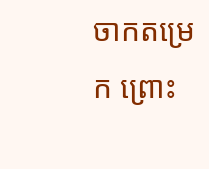ចាកតម្រេក ព្រោះ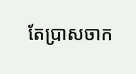តែប្រាសចាក